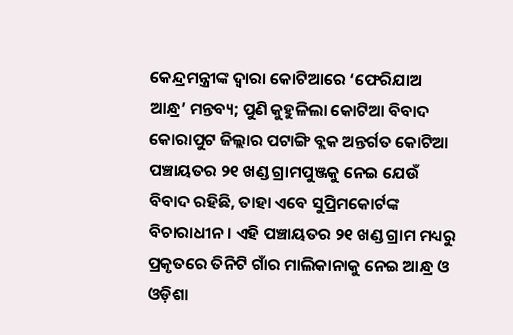କେନ୍ଦ୍ରମନ୍ତ୍ରୀଙ୍କ ଦ୍ୱାରା କୋଟିଆରେ ‘ଫେରିଯାଅ ଆନ୍ଧ୍ର’ ମନ୍ତବ୍ୟ; ପୁଣି କୁହୁଳିଲା କୋଟିଆ ବିବାଦ
କୋରାପୁଟ ଜିଲ୍ଲାର ପଟାଙ୍ଗି ବ୍ଲକ ଅନ୍ତର୍ଗତ କୋଟିଆ ପଞ୍ଚାୟତର ୨୧ ଖଣ୍ଡ ଗ୍ରାମପୁଞ୍ଜକୁ ନେଇ ଯେଉଁ ବିବାଦ ରହିଛି, ତାହା ଏବେ ସୁପ୍ରିମକୋର୍ଟଙ୍କ ବିଚାରାଧୀନ। ଏହି ପଞ୍ଚାୟତର ୨୧ ଖଣ୍ଡ ଗ୍ରାମ ମଧ୍ୟରୁ ପ୍ରକୃତରେ ତିନିଟି ଗାଁର ମାଲିକାନାକୁ ନେଇ ଆନ୍ଧ୍ର ଓ ଓଡ଼ିଶା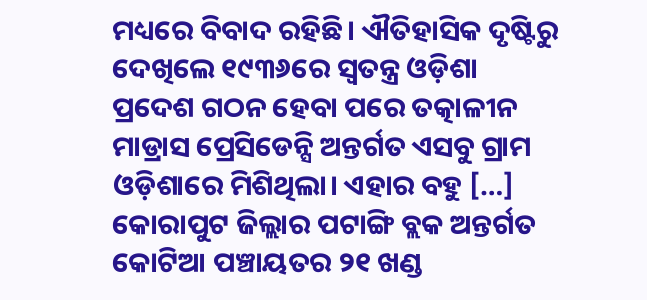ମଧ୍ୟରେ ବିବାଦ ରହିଛି। ଐତିହାସିକ ଦୃଷ୍ଟିରୁ ଦେଖିଲେ ୧୯୩୬ରେ ସ୍ୱତନ୍ତ୍ର ଓଡ଼ିଶା ପ୍ରଦେଶ ଗଠନ ହେବା ପରେ ତତ୍କାଳୀନ ମାଡ୍ରାସ ପ୍ରେସିଡେନ୍ସି ଅନ୍ତର୍ଗତ ଏସବୁ ଗ୍ରାମ ଓଡ଼ିଶାରେ ମିଶିଥିଲା। ଏହାର ବହୁ […]
କୋରାପୁଟ ଜିଲ୍ଲାର ପଟାଙ୍ଗି ବ୍ଲକ ଅନ୍ତର୍ଗତ କୋଟିଆ ପଞ୍ଚାୟତର ୨୧ ଖଣ୍ଡ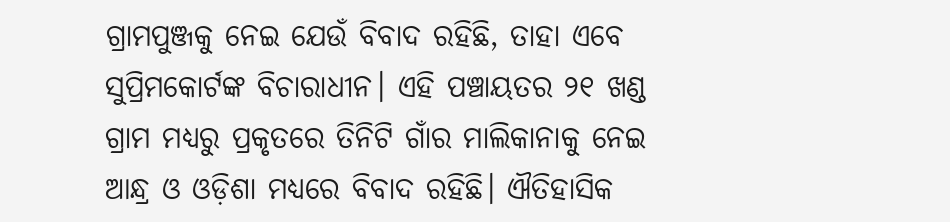ଗ୍ରାମପୁଞ୍ଜକୁ ନେଇ ଯେଉଁ ବିବାଦ ରହିଛି, ତାହା ଏବେ ସୁପ୍ରିମକୋର୍ଟଙ୍କ ବିଚାରାଧୀନ। ଏହି ପଞ୍ଚାୟତର ୨୧ ଖଣ୍ଡ ଗ୍ରାମ ମଧ୍ୟରୁ ପ୍ରକୃତରେ ତିନିଟି ଗାଁର ମାଲିକାନାକୁ ନେଇ ଆନ୍ଧ୍ର ଓ ଓଡ଼ିଶା ମଧ୍ୟରେ ବିବାଦ ରହିଛି। ଐତିହାସିକ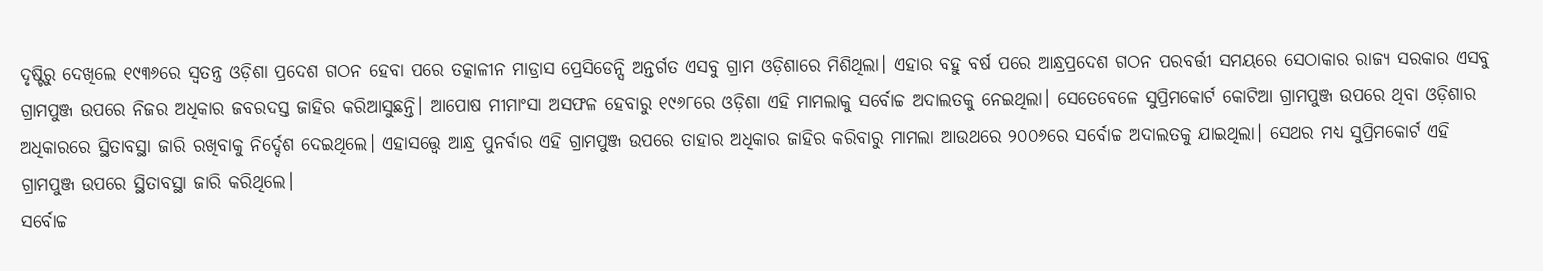ଦୃଷ୍ଟିରୁ ଦେଖିଲେ ୧୯୩୬ରେ ସ୍ୱତନ୍ତ୍ର ଓଡ଼ିଶା ପ୍ରଦେଶ ଗଠନ ହେବା ପରେ ତତ୍କାଳୀନ ମାଡ୍ରାସ ପ୍ରେସିଡେନ୍ସି ଅନ୍ତର୍ଗତ ଏସବୁ ଗ୍ରାମ ଓଡ଼ିଶାରେ ମିଶିଥିଲା। ଏହାର ବହୁ ବର୍ଷ ପରେ ଆନ୍ଧ୍ରପ୍ରଦେଶ ଗଠନ ପରବର୍ତ୍ତୀ ସମୟରେ ସେଠାକାର ରାଜ୍ୟ ସରକାର ଏସବୁ ଗ୍ରାମପୁଞ୍ଜ ଉପରେ ନିଜର ଅଧିକାର ଜବରଦସ୍ତ ଜାହିର କରିଆସୁଛନ୍ତି। ଆପୋଷ ମୀମାଂସା ଅସଫଳ ହେବାରୁ ୧୯୬୮ରେ ଓଡ଼ିଶା ଏହି ମାମଲାକୁ ସର୍ବୋଚ୍ଚ ଅଦାଲତକୁ ନେଇଥିଲା। ସେତେବେଳେ ସୁପ୍ରିମକୋର୍ଟ କୋଟିଆ ଗ୍ରାମପୁଞ୍ଜ ଉପରେ ଥିବା ଓଡ଼ିଶାର ଅଧିକାରରେ ସ୍ଥିତାବସ୍ଥା ଜାରି ରଖିବାକୁ ନିର୍ଦ୍ଦେଶ ଦେଇଥିଲେ। ଏହାସତ୍ତ୍ବେ ଆନ୍ଧ୍ର ପୁନର୍ବାର ଏହି ଗ୍ରାମପୁଞ୍ଜ ଉପରେ ତାହାର ଅଧିକାର ଜାହିର କରିବାରୁ ମାମଲା ଆଉଥରେ ୨୦୦୬ରେ ସର୍ବୋଚ୍ଚ ଅଦାଲତକୁ ଯାଇଥିଲା। ସେଥର ମଧ୍ୟ ସୁପ୍ରିମକୋର୍ଟ ଏହି ଗ୍ରାମପୁଞ୍ଜ ଉପରେ ସ୍ଥିତାବସ୍ଥା ଜାରି କରିଥିଲେ।
ସର୍ବୋଚ୍ଚ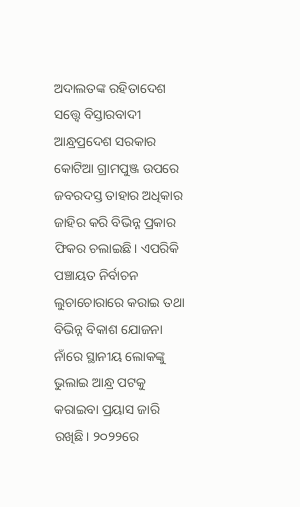ଅଦାଲତଙ୍କ ରହିତାଦେଶ ସତ୍ତ୍ବେ ବିସ୍ତାରବାଦୀ ଆନ୍ଧ୍ରପ୍ରଦେଶ ସରକାର କୋଟିଆ ଗ୍ରାମପୁଞ୍ଜ ଉପରେ ଜବରଦସ୍ତ ତାହାର ଅଧିକାର ଜାହିର କରି ବିଭିନ୍ନ ପ୍ରକାର ଫିକର ଚଲାଇଛି। ଏପରିକି ପଞ୍ଚାୟତ ନିର୍ବାଚନ ଲୁଚାଚୋରାରେ କରାଇ ତଥା ବିଭିନ୍ନ ବିକାଶ ଯୋଜନା ନାଁରେ ସ୍ଥାନୀୟ ଲୋକଙ୍କୁ ଭୁଲାଇ ଆନ୍ଧ୍ର ପଟକୁ କରାଇବା ପ୍ରୟାସ ଜାରି ରଖିଛି। ୨୦୨୨ରେ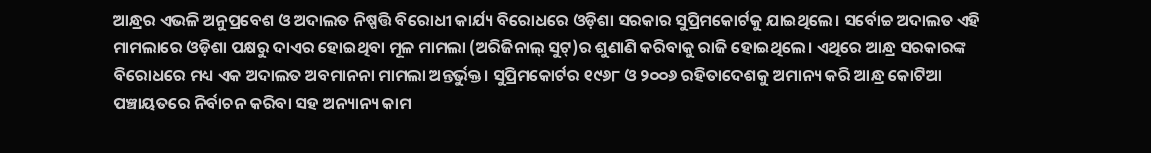ଆନ୍ଧ୍ରର ଏଭଳି ଅନୁପ୍ରବେଶ ଓ ଅଦାଲତ ନିଷ୍ପତ୍ତି ବିରୋଧୀ କାର୍ଯ୍ୟ ବିରୋଧରେ ଓଡ଼ିଶା ସରକାର ସୁପ୍ରିମକୋର୍ଟକୁ ଯାଇଥିଲେ। ସର୍ବୋଚ୍ଚ ଅଦାଲତ ଏହି ମାମଲାରେ ଓଡ଼ିଶା ପକ୍ଷରୁ ଦାଏର ହୋଇଥିବା ମୂଳ ମାମଲା (ଅରିଜିନାଲ୍ ସୁଟ୍)ର ଶୁଣାଣି କରିବାକୁ ରାଜି ହୋଇଥିଲେ। ଏଥିରେ ଆନ୍ଧ୍ର ସରକାରଙ୍କ ବିରୋଧରେ ମଧ୍ୟ ଏକ ଅଦାଲତ ଅବମାନନା ମାମଲା ଅନ୍ତର୍ଭୁକ୍ତ। ସୁପ୍ରିମକୋର୍ଟର ୧୯୬୮ ଓ ୨୦୦୬ ରହିତାଦେଶକୁ ଅମାନ୍ୟ କରି ଆନ୍ଧ୍ର କୋଟିଆ ପଞ୍ଚାୟତରେ ନିର୍ବାଚନ କରିବା ସହ ଅନ୍ୟାନ୍ୟ କାମ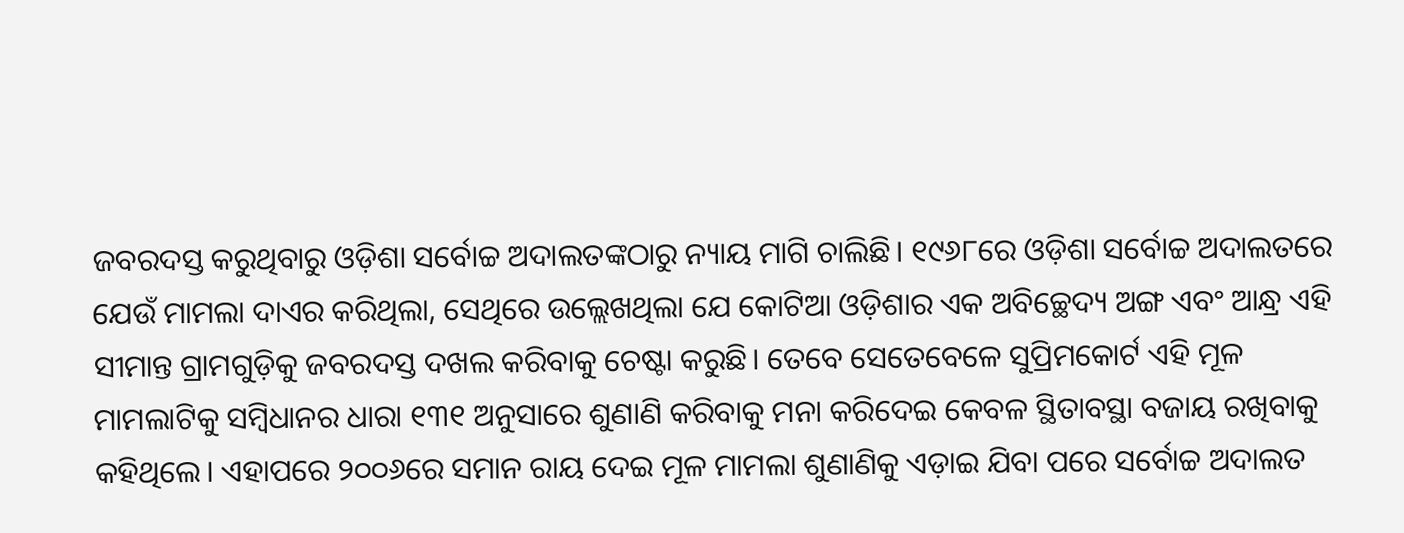ଜବରଦସ୍ତ କରୁଥିବାରୁ ଓଡ଼ିଶା ସର୍ବୋଚ୍ଚ ଅଦାଲତଙ୍କଠାରୁ ନ୍ୟାୟ ମାଗି ଚାଲିଛି। ୧୯୬୮ରେ ଓଡ଼ିଶା ସର୍ବୋଚ୍ଚ ଅଦାଲତରେ ଯେଉଁ ମାମଲା ଦାଏର କରିଥିଲା, ସେଥିରେ ଉଲ୍ଲେଖଥିଲା ଯେ କୋଟିଆ ଓଡ଼ିଶାର ଏକ ଅବିଚ୍ଛେଦ୍ୟ ଅଙ୍ଗ ଏବଂ ଆନ୍ଧ୍ର ଏହି ସୀମାନ୍ତ ଗ୍ରାମଗୁଡ଼ିକୁ ଜବରଦସ୍ତ ଦଖଲ କରିବାକୁ ଚେଷ୍ଟା କରୁଛି। ତେବେ ସେତେବେଳେ ସୁପ୍ରିମକୋର୍ଟ ଏହି ମୂଳ ମାମଲାଟିକୁ ସମ୍ବିଧାନର ଧାରା ୧୩୧ ଅନୁସାରେ ଶୁଣାଣି କରିବାକୁ ମନା କରିଦେଇ କେବଳ ସ୍ଥିତାବସ୍ଥା ବଜାୟ ରଖିବାକୁ କହିଥିଲେ। ଏହାପରେ ୨୦୦୬ରେ ସମାନ ରାୟ ଦେଇ ମୂଳ ମାମଲା ଶୁଣାଣିକୁ ଏଡ଼ାଇ ଯିବା ପରେ ସର୍ବୋଚ୍ଚ ଅଦାଲତ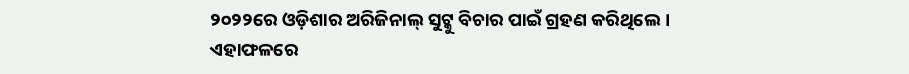୨୦୨୨ରେ ଓଡ଼ିଶାର ଅରିଜିନାଲ୍ ସୁଟ୍କୁ ବିଚାର ପାଇଁ ଗ୍ରହଣ କରିଥିଲେ। ଏହାଫଳରେ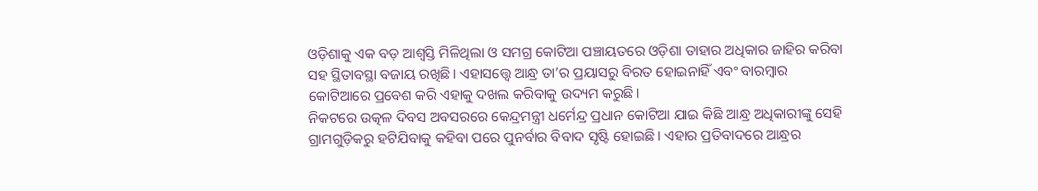ଓଡ଼ିଶାକୁ ଏକ ବଡ଼ ଆଶ୍ୱସ୍ତି ମିଳିଥିଲା ଓ ସମଗ୍ର କୋଟିଆ ପଞ୍ଚାୟତରେ ଓଡ଼ିଶା ତାହାର ଅଧିକାର ଜାହିର କରିବା ସହ ସ୍ଥିତାବସ୍ଥା ବଜାୟ ରଖିଛି। ଏହାସତ୍ତ୍ବେ ଆନ୍ଧ୍ର ତା’ର ପ୍ରୟାସରୁ ବିରତ ହୋଇନାହିଁ ଏବଂ ବାରମ୍ବାର କୋଟିଆରେ ପ୍ରବେଶ କରି ଏହାକୁ ଦଖଲ କରିବାକୁ ଉଦ୍ୟମ କରୁଛି।
ନିକଟରେ ଉତ୍କଳ ଦିବସ ଅବସରରେ କେନ୍ଦ୍ରମନ୍ତ୍ରୀ ଧର୍ମେନ୍ଦ୍ର ପ୍ରଧାନ କୋଟିଆ ଯାଇ କିଛି ଆନ୍ଧ୍ର ଅଧିକାରୀଙ୍କୁ ସେହି ଗ୍ରାମଗୁଡ଼ିକରୁ ହଟିଯିବାକୁ କହିବା ପରେ ପୁନର୍ବାର ବିବାଦ ସୃଷ୍ଟି ହୋଇଛି। ଏହାର ପ୍ରତିବାଦରେ ଆନ୍ଧ୍ରର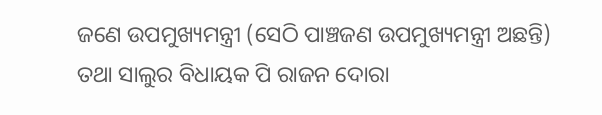ଜଣେ ଉପମୁଖ୍ୟମନ୍ତ୍ରୀ (ସେଠି ପାଞ୍ଚଜଣ ଉପମୁଖ୍ୟମନ୍ତ୍ରୀ ଅଛନ୍ତି) ତଥା ସାଲୁର ବିଧାୟକ ପି ରାଜନ ଦୋରା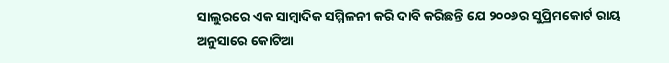ସାଲୁରରେ ଏକ ସାମ୍ବାଦିକ ସମ୍ମିଳନୀ କରି ଦାବି କରିଛନ୍ତି ଯେ ୨୦୦୬ର ସୁପ୍ରିମକୋର୍ଟ ରାୟ ଅନୁସାରେ କୋଟିଆ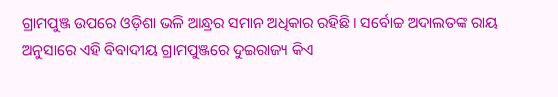ଗ୍ରାମପୁଞ୍ଜ ଉପରେ ଓଡ଼ିଶା ଭଳି ଆନ୍ଧ୍ରର ସମାନ ଅଧିକାର ରହିଛି। ସର୍ବୋଚ୍ଚ ଅଦାଲତଙ୍କ ରାୟ ଅନୁସାରେ ଏହି ବିବାଦୀୟ ଗ୍ରାମପୁଞ୍ଜରେ ଦୁଇରାଜ୍ୟ କିଏ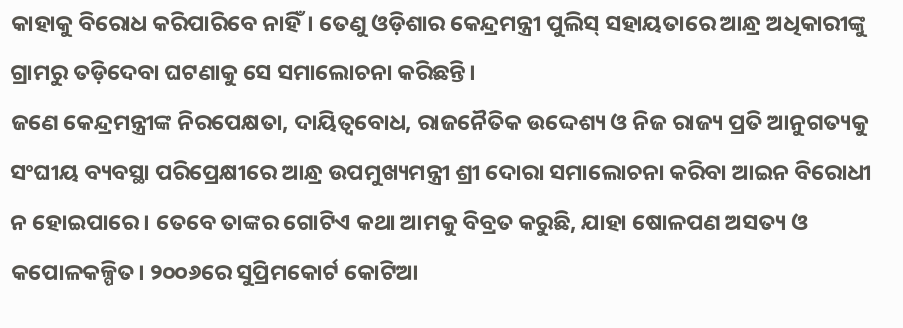କାହାକୁ ବିରୋଧ କରିପାରିବେ ନାହିଁ। ତେଣୁ ଓଡ଼ିଶାର କେନ୍ଦ୍ରମନ୍ତ୍ରୀ ପୁଲିସ୍ ସହାୟତାରେ ଆନ୍ଧ୍ର ଅଧିକାରୀଙ୍କୁ ଗ୍ରାମରୁ ତଡ଼ିଦେବା ଘଟଣାକୁ ସେ ସମାଲୋଚନା କରିଛନ୍ତି।
ଜଣେ କେନ୍ଦ୍ରମନ୍ତ୍ରୀଙ୍କ ନିରପେକ୍ଷତା, ଦାୟିତ୍ୱବୋଧ, ରାଜନୈତିକ ଉଦ୍ଦେଶ୍ୟ ଓ ନିଜ ରାଜ୍ୟ ପ୍ରତି ଆନୁଗତ୍ୟକୁ ସଂଘୀୟ ବ୍ୟବସ୍ଥା ପରିପ୍ରେକ୍ଷୀରେ ଆନ୍ଧ୍ର ଉପମୁଖ୍ୟମନ୍ତ୍ରୀ ଶ୍ରୀ ଦୋରା ସମାଲୋଚନା କରିବା ଆଇନ ବିରୋଧୀ ନ ହୋଇପାରେ। ତେବେ ତାଙ୍କର ଗୋଟିଏ କଥା ଆମକୁ ବିବ୍ରତ କରୁଛି, ଯାହା ଷୋଳପଣ ଅସତ୍ୟ ଓ କପୋଳକଳ୍ପିତ। ୨୦୦୬ରେ ସୁପ୍ରିମକୋର୍ଟ କୋଟିଆ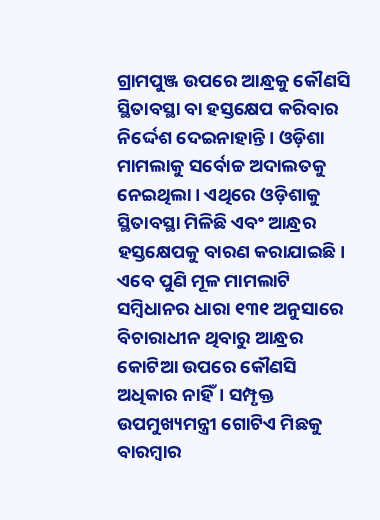ଗ୍ରାମପୁଞ୍ଜ ଉପରେ ଆନ୍ଧ୍ରକୁ କୌଣସି ସ୍ଥିତାବସ୍ଥା ବା ହସ୍ତକ୍ଷେପ କରିବାର ନିର୍ଦ୍ଦେଶ ଦେଇନାହାନ୍ତି। ଓଡ଼ିଶା ମାମଲାକୁ ସର୍ବୋଚ୍ଚ ଅଦାଲତକୁ ନେଇଥିଲା। ଏଥିରେ ଓଡ଼ିଶାକୁ ସ୍ଥିତାବସ୍ଥା ମିଳିଛି ଏବଂ ଆନ୍ଧ୍ରର ହସ୍ତକ୍ଷେପକୁ ବାରଣ କରାଯାଇଛି। ଏବେ ପୁଣି ମୂଳ ମାମଲାଟି ସମ୍ବିଧାନର ଧାରା ୧୩୧ ଅନୁସାରେ ବିଚାରାଧୀନ ଥିବାରୁ ଆନ୍ଧ୍ରର କୋଟିଆ ଉପରେ କୌଣସି ଅଧିକାର ନାହିଁ। ସମ୍ପୃକ୍ତ ଉପମୁଖ୍ୟମନ୍ତ୍ରୀ ଗୋଟିଏ ମିଛକୁ ବାରମ୍ବାର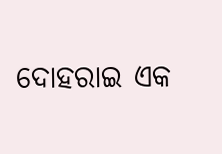ଦୋହରାଇ ଏକ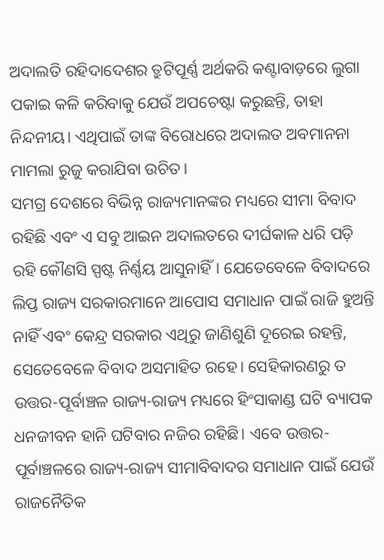ଅଦାଲତି ରହିଦାଦେଶର ତ୍ରୁଟିପୂର୍ଣ୍ଣ ଅର୍ଥକରି କଣ୍ଟାବାଡ଼ରେ ଲୁଗା ପକାଇ କଳି କରିବାକୁ ଯେଉଁ ଅପଚେଷ୍ଟା କରୁଛନ୍ତି, ତାହା ନିନ୍ଦନୀୟ। ଏଥିପାଇଁ ତାଙ୍କ ବିରୋଧରେ ଅଦାଲତ ଅବମାନନା ମାମଲା ରୁଜୁ କରାଯିବା ଉଚିତ।
ସମଗ୍ର ଦେଶରେ ବିଭିନ୍ନ ରାଜ୍ୟମାନଙ୍କର ମଧ୍ୟରେ ସୀମା ବିବାଦ ରହିଛି ଏବଂ ଏ ସବୁ ଆଇନ ଅଦାଲତରେ ଦୀର୍ଘକାଳ ଧରି ପଡ଼ି ରହି କୌଣସି ସ୍ପଷ୍ଟ ନିର୍ଣ୍ଣୟ ଆସୁନାହିଁ। ଯେତେବେଳେ ବିବାଦରେ ଲିପ୍ତ ରାଜ୍ୟ ସରକାରମାନେ ଆପୋସ ସମାଧାନ ପାଇଁ ରାଜି ହୁଅନ୍ତି ନାହିଁ ଏବଂ କେନ୍ଦ୍ର ସରକାର ଏଥିରୁ ଜାଣିଶୁଣି ଦୂରେଇ ରହନ୍ତି, ସେତେବେଳେ ବିବାଦ ଅସମାହିତ ରହେ। ସେହିକାରଣରୁ ତ ଉତ୍ତର-ପୂର୍ବାଞ୍ଚଳ ରାଜ୍ୟ-ରାଜ୍ୟ ମଧ୍ୟରେ ହିଂସାକାଣ୍ଡ ଘଟି ବ୍ୟାପକ ଧନଜୀବନ ହାନି ଘଟିବାର ନଜିର ରହିଛି। ଏବେ ଉତ୍ତର-ପୂର୍ବାଞ୍ଚଳରେ ରାଜ୍ୟ-ରାଜ୍ୟ ସୀମାବିବାଦର ସମାଧାନ ପାଇଁ ଯେଉଁ ରାଜନୈତିକ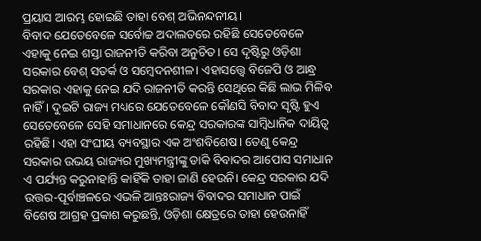ପ୍ରୟାସ ଆରମ୍ଭ ହୋଇଛି ତାହା ବେଶ୍ ଅଭିନନ୍ଦନୀୟ।
ବିବାଦ ଯେତେବେଳେ ସର୍ବୋଚ୍ଚ ଅଦାଲତରେ ରହିଛି ସେତେବେଳେ ଏହାକୁ ନେଇ ଶସ୍ତା ରାଜନୀତି କରିବା ଅନୁଚିତ। ସେ ଦୃଷ୍ଟିରୁ ଓଡ଼ିଶା ସରକାର ବେଶ୍ ସତର୍କ ଓ ସମ୍ବେଦନଶୀଳ। ଏହାସତ୍ତ୍ବେ ବିଜେପି ଓ ଆନ୍ଧ୍ର ସରକାର ଏହାକୁ ନେଇ ଯଦି ରାଜନୀତି କରନ୍ତି ସେଥିରେ କିଛି ଲାଭ ମିଳିବ ନାହିଁ। ଦୁଇଟି ରାଜ୍ୟ ମଧ୍ୟରେ ଯେତେବେଳେ କୌଣସି ବିବାଦ ସୃଷ୍ଟି ହୁଏ ସେତେବେଳେ ସେହି ସମାଧାନରେ କେନ୍ଦ୍ର ସରକାରଙ୍କ ସାମ୍ବିଧାନିକ ଦାୟିତ୍ୱ ରହିଛି। ଏହା ସଂଘୀୟ ବ୍ୟବସ୍ଥାର ଏକ ଅଂଶବିଶେଷ। ତେଣୁ କେନ୍ଦ୍ର ସରକାର ଉଭୟ ରାଜ୍ୟର ମୁଖ୍ୟମନ୍ତ୍ରୀଙ୍କୁ ଡାକି ବିବାଦର ଆପୋସ ସମାଧାନ ଏ ପର୍ଯ୍ୟନ୍ତ କରୁନାହାନ୍ତି କାହିଁକି ତାହା ଜାଣି ହେଉନି। କେନ୍ଦ୍ର ସରକାର ଯଦି ଉତ୍ତର-ପୂର୍ବାଞ୍ଚଳରେ ଏଭଳି ଆନ୍ତଃରାଜ୍ୟ ବିବାଦର ସମାଧାନ ପାଇଁ ବିଶେଷ ଆଗ୍ରହ ପ୍ରକାଶ କରୁଛନ୍ତି, ଓଡ଼ିଶା କ୍ଷେତ୍ରରେ ତାହା ହେଉନାହିଁ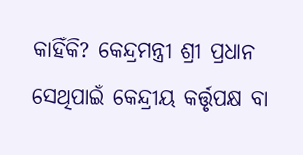କାହିଁକି? କେନ୍ଦ୍ରମନ୍ତ୍ରୀ ଶ୍ରୀ ପ୍ରଧାନ ସେଥିପାଇଁ କେନ୍ଦ୍ରୀୟ କର୍ତ୍ତୃପକ୍ଷ ବା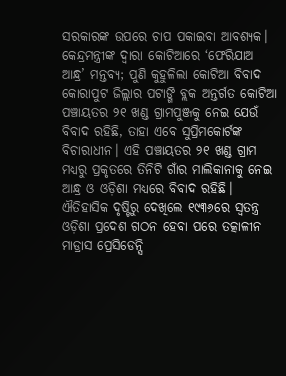ସରକାରଙ୍କ ଉପରେ ଚାପ ପକାଇବା ଆବଶ୍ୟକ।
କେନ୍ଦ୍ରମନ୍ତ୍ରୀଙ୍କ ଦ୍ୱାରା କୋଟିଆରେ ‘ଫେରିଯାଅ ଆନ୍ଧ୍ର’ ମନ୍ତବ୍ୟ; ପୁଣି କୁହୁଳିଲା କୋଟିଆ ବିବାଦ
କୋରାପୁଟ ଜିଲ୍ଲାର ପଟାଙ୍ଗି ବ୍ଲକ ଅନ୍ତର୍ଗତ କୋଟିଆ ପଞ୍ଚାୟତର ୨୧ ଖଣ୍ଡ ଗ୍ରାମପୁଞ୍ଜକୁ ନେଇ ଯେଉଁ ବିବାଦ ରହିଛି, ତାହା ଏବେ ସୁପ୍ରିମକୋର୍ଟଙ୍କ ବିଚାରାଧୀନ। ଏହି ପଞ୍ଚାୟତର ୨୧ ଖଣ୍ଡ ଗ୍ରାମ ମଧ୍ୟରୁ ପ୍ରକୃତରେ ତିନିଟି ଗାଁର ମାଲିକାନାକୁ ନେଇ ଆନ୍ଧ୍ର ଓ ଓଡ଼ିଶା ମଧ୍ୟରେ ବିବାଦ ରହିଛି। ଐତିହାସିକ ଦୃଷ୍ଟିରୁ ଦେଖିଲେ ୧୯୩୬ରେ ସ୍ୱତନ୍ତ୍ର ଓଡ଼ିଶା ପ୍ରଦେଶ ଗଠନ ହେବା ପରେ ତତ୍କାଳୀନ ମାଡ୍ରାସ ପ୍ରେସିଡେନ୍ସି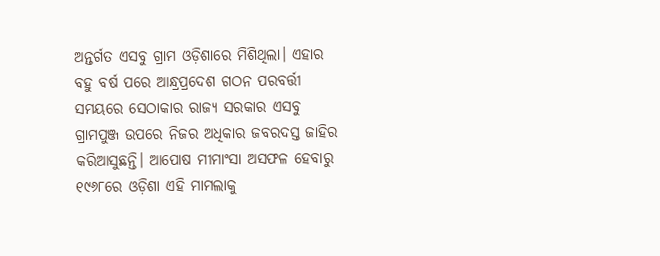ଅନ୍ତର୍ଗତ ଏସବୁ ଗ୍ରାମ ଓଡ଼ିଶାରେ ମିଶିଥିଲା। ଏହାର ବହୁ ବର୍ଷ ପରେ ଆନ୍ଧ୍ରପ୍ରଦେଶ ଗଠନ ପରବର୍ତ୍ତୀ ସମୟରେ ସେଠାକାର ରାଜ୍ୟ ସରକାର ଏସବୁ ଗ୍ରାମପୁଞ୍ଜ ଉପରେ ନିଜର ଅଧିକାର ଜବରଦସ୍ତ ଜାହିର କରିଆସୁଛନ୍ତି। ଆପୋଷ ମୀମାଂସା ଅସଫଳ ହେବାରୁ ୧୯୬୮ରେ ଓଡ଼ିଶା ଏହି ମାମଲାକୁ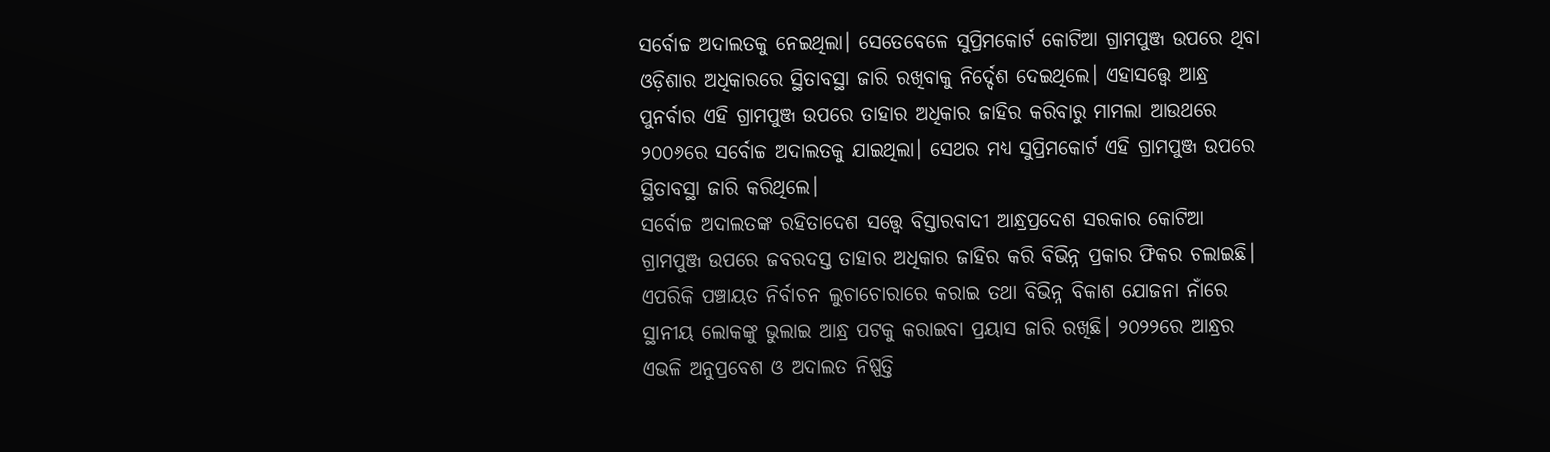ସର୍ବୋଚ୍ଚ ଅଦାଲତକୁ ନେଇଥିଲା। ସେତେବେଳେ ସୁପ୍ରିମକୋର୍ଟ କୋଟିଆ ଗ୍ରାମପୁଞ୍ଜ ଉପରେ ଥିବା ଓଡ଼ିଶାର ଅଧିକାରରେ ସ୍ଥିତାବସ୍ଥା ଜାରି ରଖିବାକୁ ନିର୍ଦ୍ଦେଶ ଦେଇଥିଲେ। ଏହାସତ୍ତ୍ବେ ଆନ୍ଧ୍ର ପୁନର୍ବାର ଏହି ଗ୍ରାମପୁଞ୍ଜ ଉପରେ ତାହାର ଅଧିକାର ଜାହିର କରିବାରୁ ମାମଲା ଆଉଥରେ ୨୦୦୬ରେ ସର୍ବୋଚ୍ଚ ଅଦାଲତକୁ ଯାଇଥିଲା। ସେଥର ମଧ୍ୟ ସୁପ୍ରିମକୋର୍ଟ ଏହି ଗ୍ରାମପୁଞ୍ଜ ଉପରେ ସ୍ଥିତାବସ୍ଥା ଜାରି କରିଥିଲେ।
ସର୍ବୋଚ୍ଚ ଅଦାଲତଙ୍କ ରହିତାଦେଶ ସତ୍ତ୍ବେ ବିସ୍ତାରବାଦୀ ଆନ୍ଧ୍ରପ୍ରଦେଶ ସରକାର କୋଟିଆ ଗ୍ରାମପୁଞ୍ଜ ଉପରେ ଜବରଦସ୍ତ ତାହାର ଅଧିକାର ଜାହିର କରି ବିଭିନ୍ନ ପ୍ରକାର ଫିକର ଚଲାଇଛି। ଏପରିକି ପଞ୍ଚାୟତ ନିର୍ବାଚନ ଲୁଚାଚୋରାରେ କରାଇ ତଥା ବିଭିନ୍ନ ବିକାଶ ଯୋଜନା ନାଁରେ ସ୍ଥାନୀୟ ଲୋକଙ୍କୁ ଭୁଲାଇ ଆନ୍ଧ୍ର ପଟକୁ କରାଇବା ପ୍ରୟାସ ଜାରି ରଖିଛି। ୨୦୨୨ରେ ଆନ୍ଧ୍ରର ଏଭଳି ଅନୁପ୍ରବେଶ ଓ ଅଦାଲତ ନିଷ୍ପତ୍ତି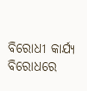ବିରୋଧୀ କାର୍ଯ୍ୟ ବିରୋଧରେ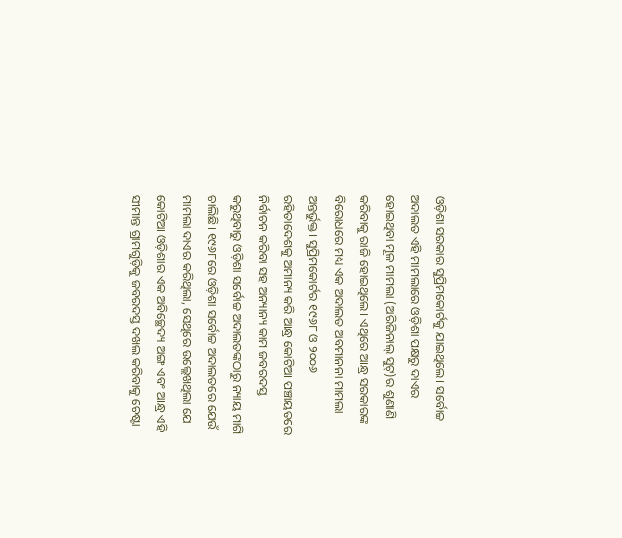ଓଡ଼ିଶା ସରକାର ସୁପ୍ରିମକୋର୍ଟକୁ ଯାଇଥିଲେ। ସର୍ବୋଚ୍ଚ ଅଦାଲତ ଏହି ମାମଲାରେ ଓଡ଼ିଶା ପକ୍ଷରୁ ଦାଏର ହୋଇଥିବା ମୂଳ ମାମଲା (ଅରିଜିନାଲ୍ ସୁଟ୍)ର ଶୁଣାଣି କରିବାକୁ ରାଜି ହୋଇଥିଲେ। ଏଥିରେ ଆନ୍ଧ୍ର ସରକାରଙ୍କ ବିରୋଧରେ ମଧ୍ୟ ଏକ ଅଦାଲତ ଅବମାନନା ମାମଲା ଅନ୍ତର୍ଭୁକ୍ତ। ସୁପ୍ରିମକୋର୍ଟର ୧୯୬୮ ଓ ୨୦୦୬ ରହିତାଦେଶକୁ ଅମାନ୍ୟ କରି ଆନ୍ଧ୍ର କୋଟିଆ ପଞ୍ଚାୟତରେ ନିର୍ବାଚନ କରିବା ସହ ଅନ୍ୟାନ୍ୟ କାମ ଜବରଦସ୍ତ କରୁଥିବାରୁ ଓଡ଼ିଶା ସର୍ବୋଚ୍ଚ ଅଦାଲତଙ୍କଠାରୁ ନ୍ୟାୟ ମାଗି ଚାଲିଛି। ୧୯୬୮ରେ ଓଡ଼ିଶା ସର୍ବୋଚ୍ଚ ଅଦାଲତରେ ଯେଉଁ ମାମଲା ଦାଏର କରିଥିଲା, ସେଥିରେ ଉଲ୍ଲେଖଥିଲା ଯେ କୋଟିଆ ଓଡ଼ିଶାର ଏକ ଅବିଚ୍ଛେଦ୍ୟ ଅଙ୍ଗ ଏବଂ ଆନ୍ଧ୍ର ଏହି ସୀମାନ୍ତ ଗ୍ରାମଗୁଡ଼ିକୁ ଜବରଦସ୍ତ ଦଖଲ କରିବାକୁ ଚେଷ୍ଟା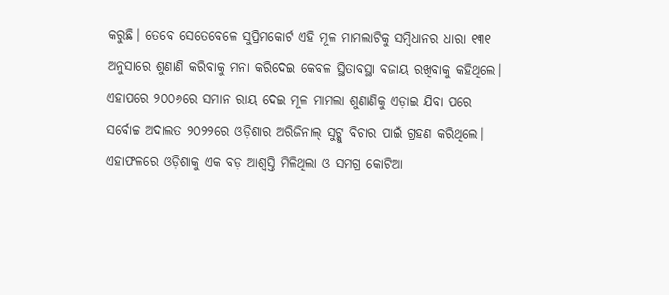କରୁଛି। ତେବେ ସେତେବେଳେ ସୁପ୍ରିମକୋର୍ଟ ଏହି ମୂଳ ମାମଲାଟିକୁ ସମ୍ବିଧାନର ଧାରା ୧୩୧ ଅନୁସାରେ ଶୁଣାଣି କରିବାକୁ ମନା କରିଦେଇ କେବଳ ସ୍ଥିତାବସ୍ଥା ବଜାୟ ରଖିବାକୁ କହିଥିଲେ। ଏହାପରେ ୨୦୦୬ରେ ସମାନ ରାୟ ଦେଇ ମୂଳ ମାମଲା ଶୁଣାଣିକୁ ଏଡ଼ାଇ ଯିବା ପରେ ସର୍ବୋଚ୍ଚ ଅଦାଲତ ୨୦୨୨ରେ ଓଡ଼ିଶାର ଅରିଜିନାଲ୍ ସୁଟ୍କୁ ବିଚାର ପାଇଁ ଗ୍ରହଣ କରିଥିଲେ। ଏହାଫଳରେ ଓଡ଼ିଶାକୁ ଏକ ବଡ଼ ଆଶ୍ୱସ୍ତି ମିଳିଥିଲା ଓ ସମଗ୍ର କୋଟିଆ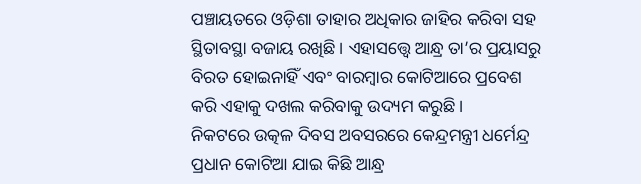ପଞ୍ଚାୟତରେ ଓଡ଼ିଶା ତାହାର ଅଧିକାର ଜାହିର କରିବା ସହ ସ୍ଥିତାବସ୍ଥା ବଜାୟ ରଖିଛି। ଏହାସତ୍ତ୍ବେ ଆନ୍ଧ୍ର ତା’ର ପ୍ରୟାସରୁ ବିରତ ହୋଇନାହିଁ ଏବଂ ବାରମ୍ବାର କୋଟିଆରେ ପ୍ରବେଶ କରି ଏହାକୁ ଦଖଲ କରିବାକୁ ଉଦ୍ୟମ କରୁଛି।
ନିକଟରେ ଉତ୍କଳ ଦିବସ ଅବସରରେ କେନ୍ଦ୍ରମନ୍ତ୍ରୀ ଧର୍ମେନ୍ଦ୍ର ପ୍ରଧାନ କୋଟିଆ ଯାଇ କିଛି ଆନ୍ଧ୍ର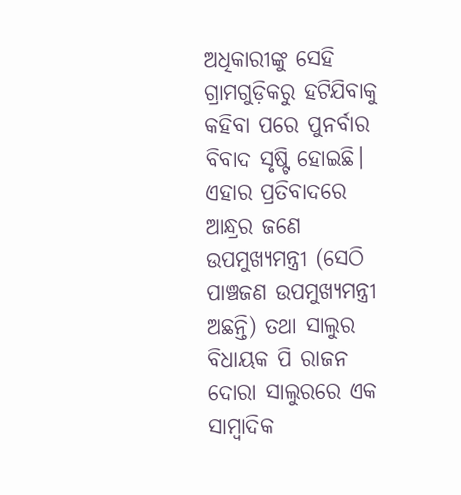ଅଧିକାରୀଙ୍କୁ ସେହି ଗ୍ରାମଗୁଡ଼ିକରୁ ହଟିଯିବାକୁ କହିବା ପରେ ପୁନର୍ବାର ବିବାଦ ସୃଷ୍ଟି ହୋଇଛି। ଏହାର ପ୍ରତିବାଦରେ ଆନ୍ଧ୍ରର ଜଣେ ଉପମୁଖ୍ୟମନ୍ତ୍ରୀ (ସେଠି ପାଞ୍ଚଜଣ ଉପମୁଖ୍ୟମନ୍ତ୍ରୀ ଅଛନ୍ତି) ତଥା ସାଲୁର ବିଧାୟକ ପି ରାଜନ ଦୋରା ସାଲୁରରେ ଏକ ସାମ୍ବାଦିକ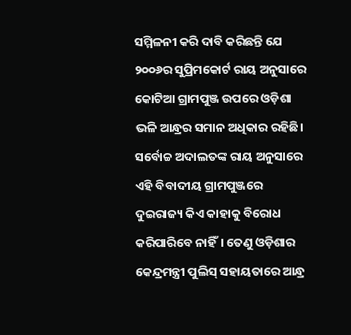ସମ୍ମିଳନୀ କରି ଦାବି କରିଛନ୍ତି ଯେ ୨୦୦୬ର ସୁପ୍ରିମକୋର୍ଟ ରାୟ ଅନୁସାରେ କୋଟିଆ ଗ୍ରାମପୁଞ୍ଜ ଉପରେ ଓଡ଼ିଶା ଭଳି ଆନ୍ଧ୍ରର ସମାନ ଅଧିକାର ରହିଛି। ସର୍ବୋଚ୍ଚ ଅଦାଲତଙ୍କ ରାୟ ଅନୁସାରେ ଏହି ବିବାଦୀୟ ଗ୍ରାମପୁଞ୍ଜରେ ଦୁଇରାଜ୍ୟ କିଏ କାହାକୁ ବିରୋଧ କରିପାରିବେ ନାହିଁ। ତେଣୁ ଓଡ଼ିଶାର କେନ୍ଦ୍ରମନ୍ତ୍ରୀ ପୁଲିସ୍ ସହାୟତାରେ ଆନ୍ଧ୍ର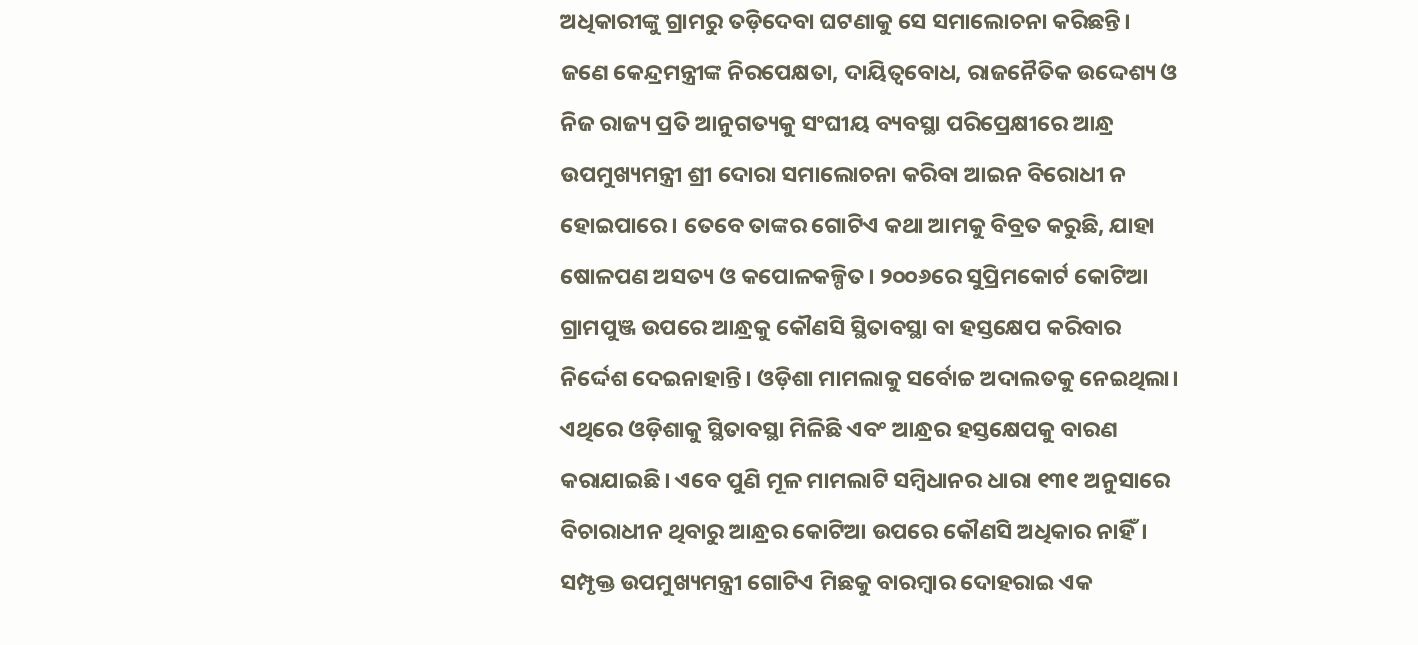ଅଧିକାରୀଙ୍କୁ ଗ୍ରାମରୁ ତଡ଼ିଦେବା ଘଟଣାକୁ ସେ ସମାଲୋଚନା କରିଛନ୍ତି।
ଜଣେ କେନ୍ଦ୍ରମନ୍ତ୍ରୀଙ୍କ ନିରପେକ୍ଷତା, ଦାୟିତ୍ୱବୋଧ, ରାଜନୈତିକ ଉଦ୍ଦେଶ୍ୟ ଓ ନିଜ ରାଜ୍ୟ ପ୍ରତି ଆନୁଗତ୍ୟକୁ ସଂଘୀୟ ବ୍ୟବସ୍ଥା ପରିପ୍ରେକ୍ଷୀରେ ଆନ୍ଧ୍ର ଉପମୁଖ୍ୟମନ୍ତ୍ରୀ ଶ୍ରୀ ଦୋରା ସମାଲୋଚନା କରିବା ଆଇନ ବିରୋଧୀ ନ ହୋଇପାରେ। ତେବେ ତାଙ୍କର ଗୋଟିଏ କଥା ଆମକୁ ବିବ୍ରତ କରୁଛି, ଯାହା ଷୋଳପଣ ଅସତ୍ୟ ଓ କପୋଳକଳ୍ପିତ। ୨୦୦୬ରେ ସୁପ୍ରିମକୋର୍ଟ କୋଟିଆ ଗ୍ରାମପୁଞ୍ଜ ଉପରେ ଆନ୍ଧ୍ରକୁ କୌଣସି ସ୍ଥିତାବସ୍ଥା ବା ହସ୍ତକ୍ଷେପ କରିବାର ନିର୍ଦ୍ଦେଶ ଦେଇନାହାନ୍ତି। ଓଡ଼ିଶା ମାମଲାକୁ ସର୍ବୋଚ୍ଚ ଅଦାଲତକୁ ନେଇଥିଲା। ଏଥିରେ ଓଡ଼ିଶାକୁ ସ୍ଥିତାବସ୍ଥା ମିଳିଛି ଏବଂ ଆନ୍ଧ୍ରର ହସ୍ତକ୍ଷେପକୁ ବାରଣ କରାଯାଇଛି। ଏବେ ପୁଣି ମୂଳ ମାମଲାଟି ସମ୍ବିଧାନର ଧାରା ୧୩୧ ଅନୁସାରେ ବିଚାରାଧୀନ ଥିବାରୁ ଆନ୍ଧ୍ରର କୋଟିଆ ଉପରେ କୌଣସି ଅଧିକାର ନାହିଁ। ସମ୍ପୃକ୍ତ ଉପମୁଖ୍ୟମନ୍ତ୍ରୀ ଗୋଟିଏ ମିଛକୁ ବାରମ୍ବାର ଦୋହରାଇ ଏକ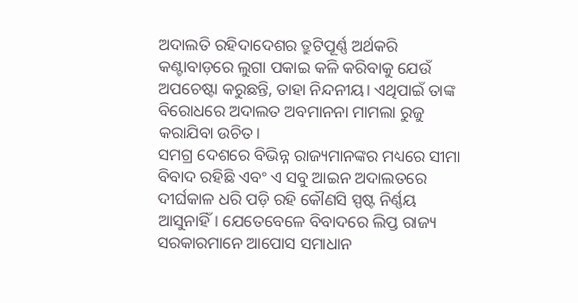ଅଦାଲତି ରହିଦାଦେଶର ତ୍ରୁଟିପୂର୍ଣ୍ଣ ଅର୍ଥକରି କଣ୍ଟାବାଡ଼ରେ ଲୁଗା ପକାଇ କଳି କରିବାକୁ ଯେଉଁ ଅପଚେଷ୍ଟା କରୁଛନ୍ତି, ତାହା ନିନ୍ଦନୀୟ। ଏଥିପାଇଁ ତାଙ୍କ ବିରୋଧରେ ଅଦାଲତ ଅବମାନନା ମାମଲା ରୁଜୁ କରାଯିବା ଉଚିତ।
ସମଗ୍ର ଦେଶରେ ବିଭିନ୍ନ ରାଜ୍ୟମାନଙ୍କର ମଧ୍ୟରେ ସୀମା ବିବାଦ ରହିଛି ଏବଂ ଏ ସବୁ ଆଇନ ଅଦାଲତରେ ଦୀର୍ଘକାଳ ଧରି ପଡ଼ି ରହି କୌଣସି ସ୍ପଷ୍ଟ ନିର୍ଣ୍ଣୟ ଆସୁନାହିଁ। ଯେତେବେଳେ ବିବାଦରେ ଲିପ୍ତ ରାଜ୍ୟ ସରକାରମାନେ ଆପୋସ ସମାଧାନ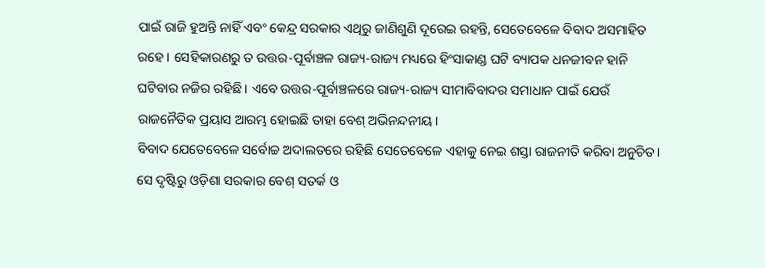ପାଇଁ ରାଜି ହୁଅନ୍ତି ନାହିଁ ଏବଂ କେନ୍ଦ୍ର ସରକାର ଏଥିରୁ ଜାଣିଶୁଣି ଦୂରେଇ ରହନ୍ତି, ସେତେବେଳେ ବିବାଦ ଅସମାହିତ ରହେ। ସେହିକାରଣରୁ ତ ଉତ୍ତର-ପୂର୍ବାଞ୍ଚଳ ରାଜ୍ୟ-ରାଜ୍ୟ ମଧ୍ୟରେ ହିଂସାକାଣ୍ଡ ଘଟି ବ୍ୟାପକ ଧନଜୀବନ ହାନି ଘଟିବାର ନଜିର ରହିଛି। ଏବେ ଉତ୍ତର-ପୂର୍ବାଞ୍ଚଳରେ ରାଜ୍ୟ-ରାଜ୍ୟ ସୀମାବିବାଦର ସମାଧାନ ପାଇଁ ଯେଉଁ ରାଜନୈତିକ ପ୍ରୟାସ ଆରମ୍ଭ ହୋଇଛି ତାହା ବେଶ୍ ଅଭିନନ୍ଦନୀୟ।
ବିବାଦ ଯେତେବେଳେ ସର୍ବୋଚ୍ଚ ଅଦାଲତରେ ରହିଛି ସେତେବେଳେ ଏହାକୁ ନେଇ ଶସ୍ତା ରାଜନୀତି କରିବା ଅନୁଚିତ। ସେ ଦୃଷ୍ଟିରୁ ଓଡ଼ିଶା ସରକାର ବେଶ୍ ସତର୍କ ଓ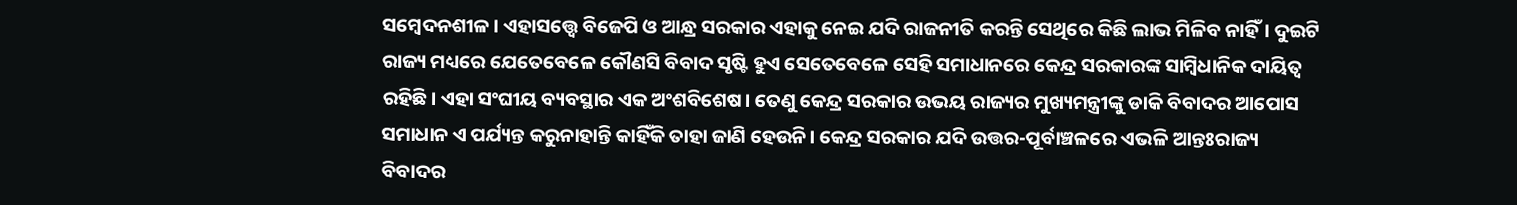ସମ୍ବେଦନଶୀଳ। ଏହାସତ୍ତ୍ବେ ବିଜେପି ଓ ଆନ୍ଧ୍ର ସରକାର ଏହାକୁ ନେଇ ଯଦି ରାଜନୀତି କରନ୍ତି ସେଥିରେ କିଛି ଲାଭ ମିଳିବ ନାହିଁ। ଦୁଇଟି ରାଜ୍ୟ ମଧ୍ୟରେ ଯେତେବେଳେ କୌଣସି ବିବାଦ ସୃଷ୍ଟି ହୁଏ ସେତେବେଳେ ସେହି ସମାଧାନରେ କେନ୍ଦ୍ର ସରକାରଙ୍କ ସାମ୍ବିଧାନିକ ଦାୟିତ୍ୱ ରହିଛି। ଏହା ସଂଘୀୟ ବ୍ୟବସ୍ଥାର ଏକ ଅଂଶବିଶେଷ। ତେଣୁ କେନ୍ଦ୍ର ସରକାର ଉଭୟ ରାଜ୍ୟର ମୁଖ୍ୟମନ୍ତ୍ରୀଙ୍କୁ ଡାକି ବିବାଦର ଆପୋସ ସମାଧାନ ଏ ପର୍ଯ୍ୟନ୍ତ କରୁନାହାନ୍ତି କାହିଁକି ତାହା ଜାଣି ହେଉନି। କେନ୍ଦ୍ର ସରକାର ଯଦି ଉତ୍ତର-ପୂର୍ବାଞ୍ଚଳରେ ଏଭଳି ଆନ୍ତଃରାଜ୍ୟ ବିବାଦର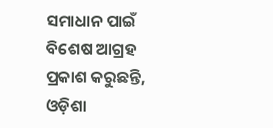ସମାଧାନ ପାଇଁ ବିଶେଷ ଆଗ୍ରହ ପ୍ରକାଶ କରୁଛନ୍ତି, ଓଡ଼ିଶା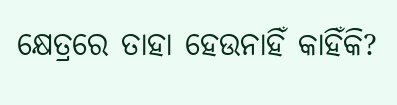କ୍ଷେତ୍ରରେ ତାହା ହେଉନାହିଁ କାହିଁକି?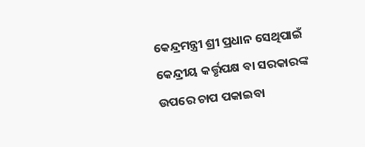କେନ୍ଦ୍ରମନ୍ତ୍ରୀ ଶ୍ରୀ ପ୍ରଧାନ ସେଥିପାଇଁ କେନ୍ଦ୍ରୀୟ କର୍ତ୍ତୃପକ୍ଷ ବା ସରକାରଙ୍କ ଉପରେ ଚାପ ପକାଇବା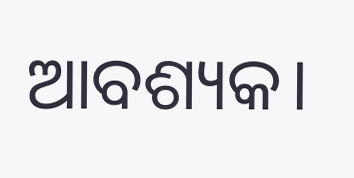ଆବଶ୍ୟକ।